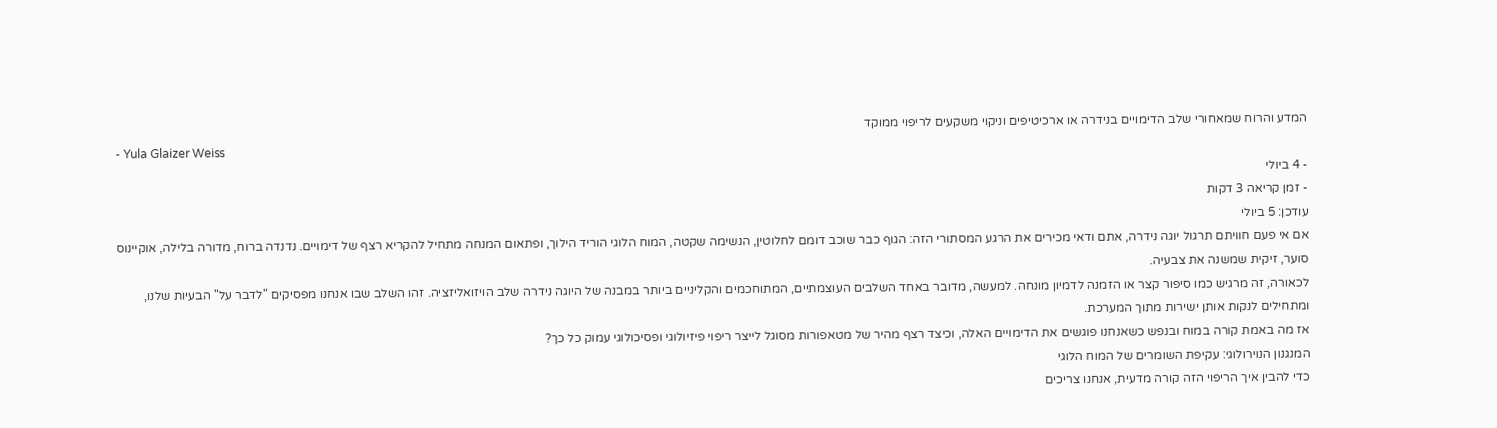המדע והרוח שמאחורי שלב הדימויים בנידרה או ארכיטיפים וניקוי משקעים לריפוי ממוקד
- Yula Glaizer Weiss
- 4 ביולי
- זמן קריאה 3 דקות
עודכן: 5 ביולי
אם אי פעם חוויתם תרגול יוגה נידרה, אתם ודאי מכירים את הרגע המסתורי הזה: הגוף כבר שוכב דומם לחלוטין, הנשימה שקטה, המוח הלוגי הוריד הילוך, ופתאום המנחה מתחיל להקריא רצף של דימויים. נדנדה ברוח, מדורה בלילה, אוקיינוס סוער, זיקית שמשנה את צבעיה.
לכאורה, זה מרגיש כמו סיפור קצר או הזמנה לדמיון מונחה. למעשה, מדובר באחד השלבים העוצמתיים, המתוחכמים והקליניים ביותר במבנה של היוגה נידרה שלב הויזואליזציה. זהו השלב שבו אנחנו מפסיקים "לדבר על" הבעיות שלנו, ומתחילים לנקות אותן ישירות מתוך המערכת.
אז מה באמת קורה במוח ובנפש כשאנחנו פוגשים את הדימויים האלה, וכיצד רצף מהיר של מטאפורות מסוגל לייצר ריפוי פיזיולוגי ופסיכולוגי עמוק כל כך?
המנגנון הנוירולוגי: עקיפת השומרים של המוח הלוגי
כדי להבין איך הריפוי הזה קורה מדעית, אנחנו צריכים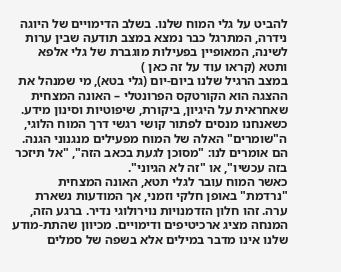להביט על גלי המוח שלנו. בשלב הדימויים של היוגה נידרה, המתרגל כבר נמצא במצב תודעה שבין ערות לשינה, המאופיין בפעילות מוגברת של גלי אלפא ותטא (קראו עוד על זה כאן )
במצב הרגיל שלנו ביום-יום (גלי בטא), מי שמנהל את ההצגה הוא הקורטקס הפרונטלי – האונה המצחית שאחראית על היגיון, ביקורת, שיפוטיות וסינון מידע. כשאנחנו מנסים לפתור קושי רגשי דרך המוח הלוגי, ה"שומרים" האלה של המוח מפעילים מנגנוני הגנה. הם אומרים לנו: "מסוכן לגעת בכאב הזה", "אל תיזכר בזה עכשיו", או "זה לא הגיוני".
כאשר המוח עובר לגלי תטא, האונה המצחית "נרדמת" באופן חלקי וזמני, אך המודעות נשארת ערה. זהו חלון הזדמנויות נוירולוגי נדיר. ברגע הזה, המנחה מציג ארכיטיפים ודימויים. מכיוון שהתת-מודע שלנו אינו מדבר במילים אלא בשפה של סמלים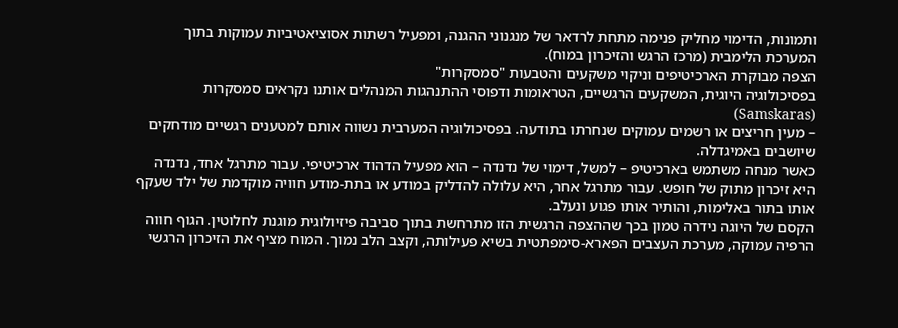ותמונות, הדימוי מחליק פנימה מתחת לרדאר של מנגנוני ההגנה, ומפעיל רשתות אסוציאטיביות עמוקות בתוך המערכת הלימבית (מרכז הרגש והזיכרון במוח).
הצפה מבוקרת הארכיטיפים וניקוי משקעים והטבעות "סמסקרות"
בפסיכולוגיה היוגית, המשקעים הרגשיים, הטראומות ודפוסי ההתנהגות המנהלים אותנו נקראים סמסקרות (Samskaras)
– מעין חריצים או רשמים עמוקים שנחרתו בתודעה. בפסיכולוגיה המערבית נשווה אותם למטענים רגשיים מודחקים שיושבים באמיגדלה.
כאשר מנחה משתמש בארכיטיפ – למשל, דימוי של נדנדה – הוא מפעיל הדהוד ארכיטיפי. עבור מתרגל אחד, נדנדה היא זיכרון מתוק של חופש. עבור מתרגל אחר, היא עלולה להדליק במודע או בתת-מודע חוויה מוקדמת של ילד שעקף אותו בתור באלימות, והותיר אותו פגוע ונעלב.
הקסם של היוגה נידרה טמון בכך שההצפה הרגשית הזו מתרחשת בתוך סביבה פיזיולוגית מוגנת לחלוטין. הגוף חווה הרפיה עמוקה, מערכת העצבים הפארא-סימפתטית בשיא פעילותה, וקצב הלב נמוך. המוח מציף את הזיכרון הרגשי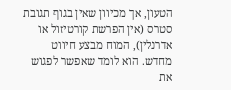הטעון, אך מכיוון שאין בגוף תגובת סטרס (אין הפרשת קורטיזול או אדרנלין), המוח מבצע חיווט מחדש. הוא לומד שאפשר לפגוש את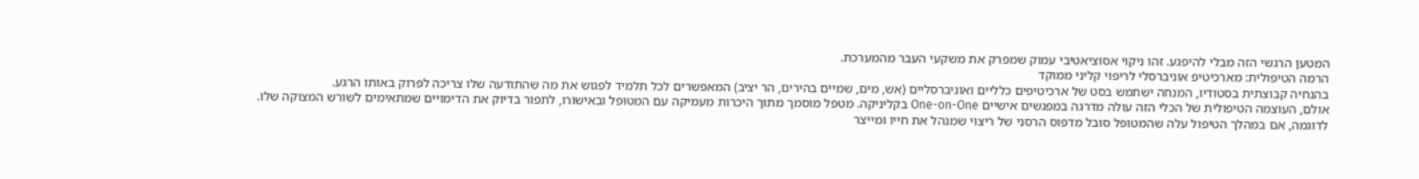המטען הרגשי הזה מבלי להיפגע. זהו ניקוי אסוציאטיבי עמוק שמפרק את משקעי העבר מהמערכת.
הרמה הטיפולית: מארכיטיפ אוניברסלי לריפוי קליני ממוקד
בהנחיה קבוצתית בסטודיו, המנחה ישתמש בסט של ארכיטיפים כלליים ואוניברסליים (אש, מים, שמיים בהירים, הר יציב) המאפשרים לכל תלמיד לפגוש את מה שהתודעה שלו צריכה לפרוק באותו הרגע.
אולם, העוצמה הטיפולית של הכלי הזה עולה מדרגה במפגשים אישיים One-on-One בקליניקה. מטפל מוסמך מתוך היכרות מעמיקה עם המטופל ובאישורו, לתפור בדיוק את הדימויים שמתאימים לשורש המצוקה שלו.
לדוגמה, אם במהלך הטיפול עלה שהמטופל סובל מדפוס הרסני של ריצוי שמנהל את חייו ומייצר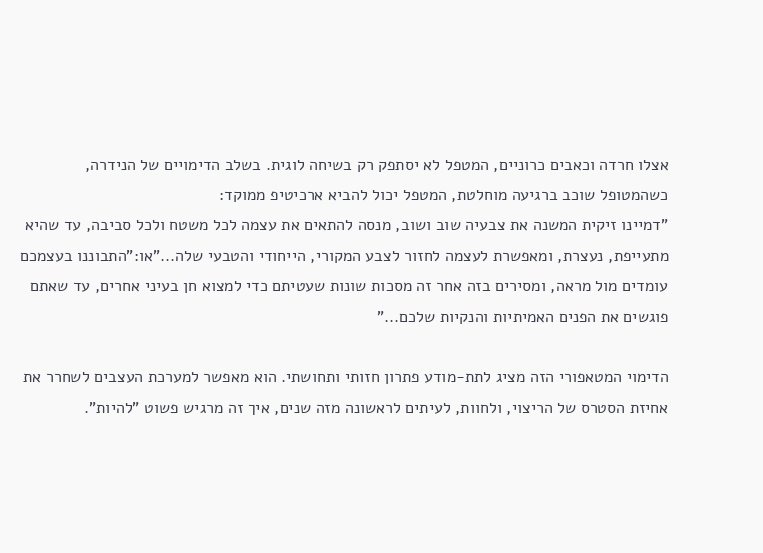אצלו חרדה וכאבים כרוניים, המטפל לא יסתפק רק בשיחה לוגית. בשלב הדימויים של הנידרה, כשהמטופל שוכב ברגיעה מוחלטת, המטפל יכול להביא ארכיטיפ ממוקד:
"דמיינו זיקית המשנה את צבעיה שוב ושוב, מנסה להתאים את עצמה לכל משטח ולכל סביבה, עד שהיא מתעייפת, נעצרת, ומאפשרת לעצמה לחזור לצבע המקורי, הייחודי והטבעי שלה..."או:"התבוננו בעצמכם עומדים מול מראה, ומסירים בזה אחר זה מסכות שונות שעטיתם כדי למצוא חן בעיני אחרים, עד שאתם פוגשים את הפנים האמיתיות והנקיות שלכם..."

הדימוי המטאפורי הזה מציג לתת-מודע פתרון חזותי ותחושתי. הוא מאפשר למערכת העצבים לשחרר את אחיזת הסטרס של הריצוי, ולחוות, לעיתים לראשונה מזה שנים, איך זה מרגיש פשוט "להיות".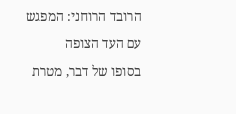הרובד הרוחני: המפגש עם העד הצופה
בסופו של דבר, מטרת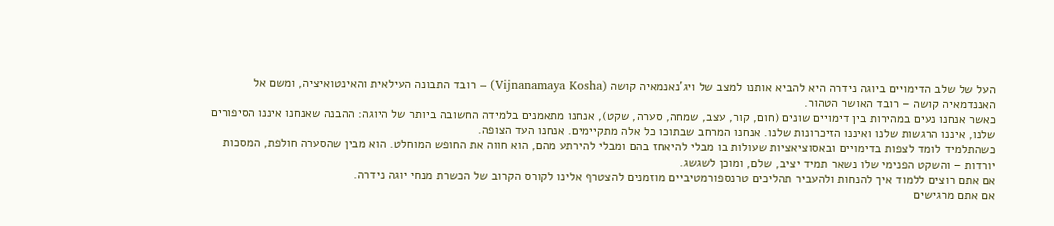העל של שלב הדימויים ביוגה נידרה היא להביא אותנו למצב של ויג'נאנמאיה קושה (Vijnanamaya Kosha) – רובד התבונה העילאית והאינטואיציה, ומשם אל האננדמאיה קושה – רובד האושר הטהור.
כאשר אנחנו נעים במהירות בין דימויים שונים (חום, קור, עצב, שמחה, סערה, שקט), אנחנו מתאמנים בלמידה החשובה ביותר של היוגה: ההבנה שאנחנו איננו הסיפורים שלנו, איננו הרגשות שלנו ואיננו הזיכרונות שלנו. אנחנו המרחב שבתוכו כל אלה מתקיימים. אנחנו העד הצופה.
כשהתלמיד לומד לצפות בדימויים ובאסוציאציות שעולות בו מבלי להיאחז בהם ומבלי להירתע מהם, הוא חווה את החופש המוחלט. הוא מבין שהסערה חולפת, המסכות יורדות – והשקט הפנימי שלו נשאר תמיד יציב, שלם, ומוכן לשגשג.
אם אתם רוצים ללמוד איך להנחות ולהעביר תהליכים טרנספורמטיביים מוזמנים להצטרף אלינו לקורס הקרוב של הכשרת מנחי יוגה נידרה.
אם אתם מרגישים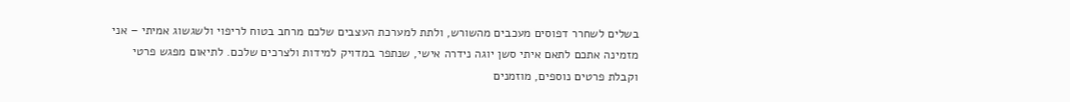בשלים לשחרר דפוסים מעכבים מהשורש, ולתת למערכת העצבים שלכם מרחב בטוח לריפוי ולשגשוג אמיתי – אני מזמינה אתכם לתאם איתי סשן יוגה נידרה אישי, שנתפר במדויק למידות ולצרכים שלכם. לתיאום מפגש פרטי
וקבלת פרטים נוספים, מוזמנים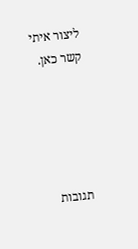ליצור איתי קשר כאן.





תגובות